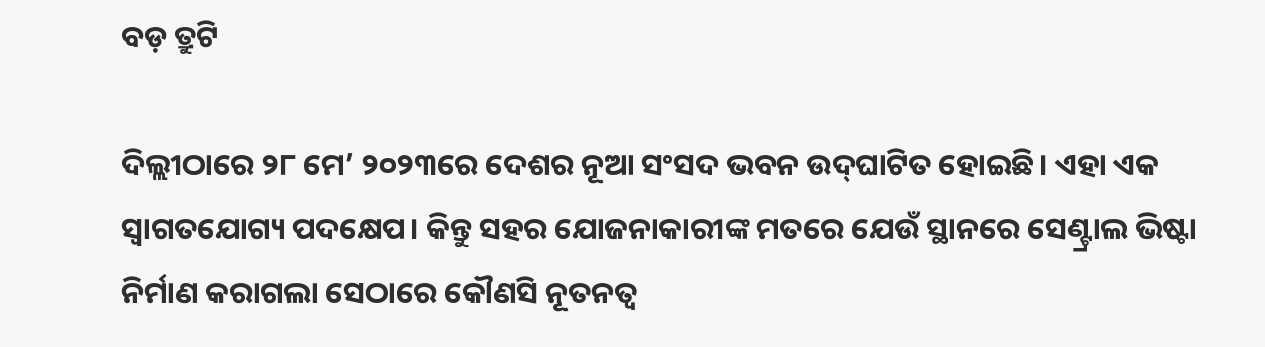ବଡ଼ ତ୍ରୁଟି

ଦିଲ୍ଲୀଠାରେ ୨୮ ମେ’ ୨୦୨୩ରେ ଦେଶର ନୂଆ ସଂସଦ ଭବନ ଉଦ୍‌ଘାଟିତ ହୋଇଛି। ଏହା ଏକ ସ୍ୱାଗତଯୋଗ୍ୟ ପଦକ୍ଷେପ। କିନ୍ତୁ ସହର ଯୋଜନାକାରୀଙ୍କ ମତରେ ଯେଉଁ ସ୍ଥାନରେ ସେଣ୍ଟ୍ରାଲ ଭିଷ୍ଟା ନିର୍ମାଣ କରାଗଲା ସେଠାରେ କୌଣସି ନୂତନତ୍ୱ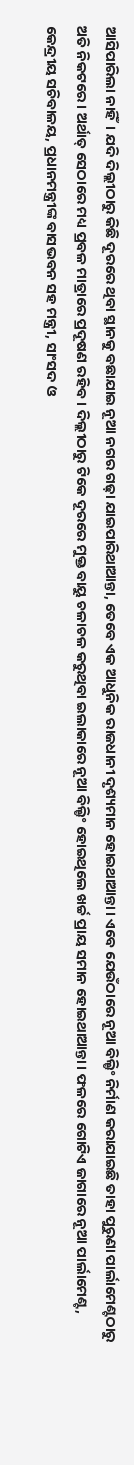ଆସିପାରିଲା ନାହିଁ। ଯଦି ଦିଲ୍ଲୀଠାରୁ କିଛି ଦୂରରେ ଥିବା ସ୍ଥାନକୁ ବଛାଯାଇ ନୂଆ ନଗର ଗଢ଼ା ଯାଇପାରିଥାଆନ୍ତା, ତେବେ ଏକ ଆଧୁନିକ ରାଜଧାନୀ ଦୃଶ୍ୟମାନ ହୋଇଥାଆନ୍ତା। ଏବେ ଯେଉଁଠାରେ ନୂଆ ବିଲ୍ଡିଂ ନିର୍ମାଣ କରାଯାଇଛି ତାହା ପୁରୁଣା ପାର୍ଲାମେଣ୍ଟଠାରୁ ଅତି ନିକଟରେ। ଅର୍ଥାତ୍‌ ସେଠାରେ ମଧ୍ୟ ପ୍ରବଳ ମାତ୍ରାରେ ପ୍ରଦୂଷଣ ରହିବ। ଦିଲ୍ଲୀଠାରୁ ଟିକେ ଦୂରରେ ମୁକ୍ତ ବାୟୁ ଚଳାଚଳ କରୁଥିବା ଇଲାକାରେ ନୂଆ ବିଲ୍ଡିଂ ହୋଇଥିଲେ ଖର୍ଚ୍ଚ ପ୍ରାୟ ସମାନ ହୋଇଥାଆନ୍ତା। ଫଳରେ ଗୋଟିଏ ଜାଗାରେ ନୂଆ ପାର୍ଲାମେଣ୍ଟ, କେନ୍ଦ୍ରୀୟ ସଚିବାଳୟ, ପ୍ରଧାନମନ୍ତ୍ରୀଙ୍କ ବାସଭବନ ସହ ମନ୍ତ୍ରୀ, ସାଂସଦ ଓ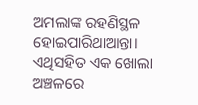ଅମଲାଙ୍କ ରହଣିସ୍ଥଳ ହୋଇପାରିଥାଆନ୍ତା। ଏଥିସହିତ ଏକ ଖୋଲା ଅଞ୍ଚଳରେ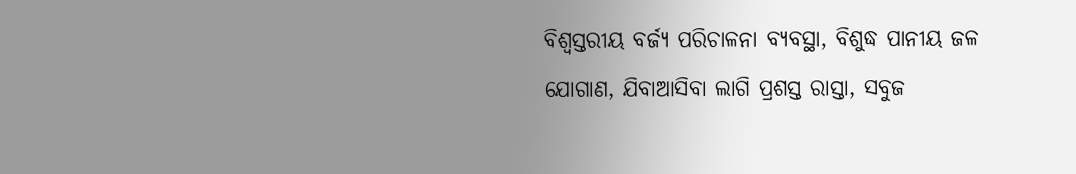ବିଶ୍ୱସ୍ତରୀୟ ବର୍ଜ୍ୟ ପରିଚାଳନା ବ୍ୟବସ୍ଥା, ବିଶୁଦ୍ଧ ପାନୀୟ ଜଳ ଯୋଗାଣ, ଯିବାଆସିବା ଲାଗି ପ୍ରଶସ୍ତ ରାସ୍ତା, ସବୁଜ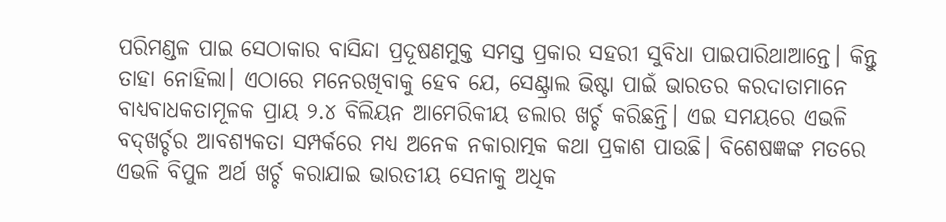ପରିମଣ୍ଡଳ ପାଇ ସେଠାକାର ବାସିନ୍ଦା ପ୍ରଦୂଷଣମୁକ୍ତ ସମସ୍ତ ପ୍ରକାର ସହରୀ ସୁବିଧା ପାଇପାରିଥାଆନ୍ତେ। କିନ୍ତୁ ତାହା ନୋହିଲା। ଏଠାରେ ମନେରଖିବାକୁ ହେବ ଯେ, ସେଣ୍ଟ୍ରାଲ ଭିଷ୍ଟା ପାଇଁ ଭାରତର କରଦାତାମାନେ ବାଧ୍ୟବାଧକତାମୂଳକ ପ୍ରାୟ ୨.୪ ବିଲିୟନ ଆମେରିକୀୟ ଡଲାର ଖର୍ଚ୍ଚ କରିଛନ୍ତି। ଏଇ ସମୟରେ ଏଭଳି ବଦ୍‌ଖର୍ଚ୍ଚର ଆବଶ୍ୟକତା ସମ୍ପର୍କରେ ମଧ୍ୟ ଅନେକ ନକାରାତ୍ମକ କଥା ପ୍ରକାଶ ପାଉଛି। ବିଶେଷଜ୍ଞଙ୍କ ମତରେ ଏଭଳି ବିପୁଳ ଅର୍ଥ ଖର୍ଚ୍ଚ କରାଯାଇ ଭାରତୀୟ ସେନାକୁ ଅଧିକ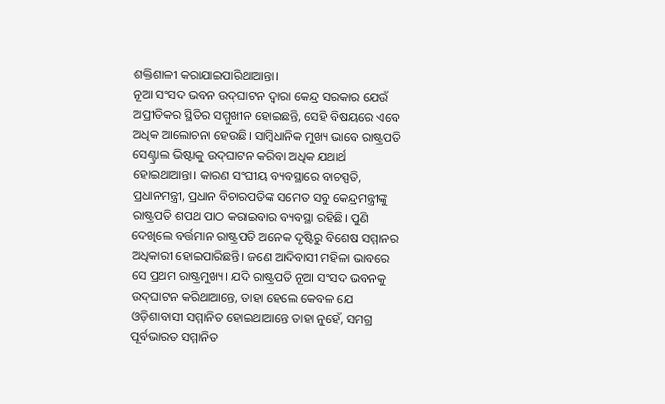ଶକ୍ତିଶାଳୀ କରାଯାଇପାରିଥାଆନ୍ତା।
ନୂଆ ସଂସଦ ଭବନ ଉଦ୍‌ଘାଟନ ଦ୍ୱାରା କେନ୍ଦ୍ର ସରକାର ଯେଉଁ ଅପ୍ରୀତିକର ସ୍ଥିତିର ସମ୍ମୁଖୀନ ହୋଇଛନ୍ତି, ସେହି ବିଷୟରେ ଏବେ ଅଧିକ ଆଲୋଚନା ହେଉଛି। ସାମ୍ବିଧାନିକ ମୁଖ୍ୟ ଭାବେ ରାଷ୍ଟ୍ରପତି ସେଣ୍ଟ୍ରାଲ ଭିଷ୍ଟାକୁ ଉଦ୍‌ଘାଟନ କରିବା ଅଧିକ ଯଥାର୍ଥ ହୋଇଥାଆନ୍ତା। କାରଣ ସଂଘୀୟ ବ୍ୟବସ୍ଥାରେ ବାଚସ୍ପତି, ପ୍ରଧାନମନ୍ତ୍ରୀ, ପ୍ରଧାନ ବିଚାରପତିଙ୍କ ସମେତ ସବୁ କେନ୍ଦ୍ରମନ୍ତ୍ରୀଙ୍କୁ ରାଷ୍ଟ୍ରପତି ଶପଥ ପାଠ କରାଇବାର ବ୍ୟବସ୍ଥା ରହିଛି। ପୁଣି ଦେଖିଲେ ବର୍ତ୍ତମାନ ରାଷ୍ଟ୍ରପତି ଅନେକ ଦୃଷ୍ଟିରୁ ବିଶେଷ ସମ୍ମାନର ଅଧିକାରୀ ହୋଇପାରିଛନ୍ତି। ଜଣେ ଆଦିବାସୀ ମହିଳା ଭାବରେ ସେ ପ୍ରଥମ ରାଷ୍ଟ୍ରମୁଖ୍ୟ। ଯଦି ରାଷ୍ଟ୍ରପତି ନୂଆ ସଂସଦ ଭବନକୁ ଉଦ୍‌ଘାଟନ କରିଥାଆନ୍ତେ, ତାହା ହେଲେ କେବଳ ଯେ ଓଡ଼ିଶାବାସୀ ସମ୍ମାନିତ ହୋଇଥାଆନ୍ତେ ତାହା ନୁହେଁ, ସମଗ୍ର ପୂର୍ବଭାରତ ସମ୍ମାନିତ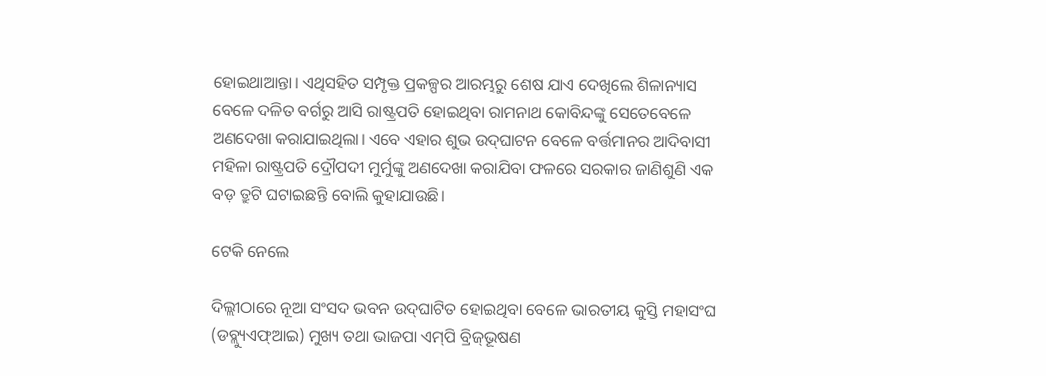ହୋଇଥାଆନ୍ତା। ଏଥିସହିତ ସମ୍ପୃକ୍ତ ପ୍ରକଳ୍ପର ଆରମ୍ଭରୁ ଶେଷ ଯାଏ ଦେଖିଲେ ଶିଳାନ୍ୟାସ ବେଳେ ଦଳିତ ବର୍ଗରୁ ଆସି ରାଷ୍ଟ୍ରପତି ହୋଇଥିବା ରାମନାଥ କୋବିନ୍ଦଙ୍କୁ ସେତେବେଳେ ଅଣଦେଖା କରାଯାଇଥିଲା। ଏବେ ଏହାର ଶୁଭ ଉଦ୍‌ଘାଟନ ବେଳେ ବର୍ତ୍ତମାନର ଆଦିବାସୀ ମହିଳା ରାଷ୍ଟ୍ରପତି ଦ୍ରୌପଦୀ ମୁର୍ମୁଙ୍କୁ ଅଣଦେଖା କରାଯିବା ଫଳରେ ସରକାର ଜାଣିଶୁଣି ଏକ ବଡ଼ ତ୍ରୁଟି ଘଟାଇଛନ୍ତି ବୋଲି କୁହାଯାଉଛି।

ଟେକି ନେଲେ

ଦିଲ୍ଲୀଠାରେ ନୂଆ ସଂସଦ ଭବନ ଉଦ୍‌ଘାଟିତ ହୋଇଥିବା ବେଳେ ଭାରତୀୟ କୁସ୍ତି ମହାସଂଘ (ଡବ୍ଲ୍ୟୁଏଫ୍‌ଆଇ) ମୁଖ୍ୟ ତଥା ଭାଜପା ଏମ୍‌ପି ବ୍ରିଜ୍‌ଭୂଷଣ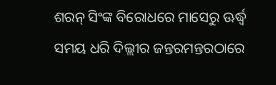ଶରନ୍‌ ସିଂଙ୍କ ବିରୋଧରେ ମାସେରୁ ଊର୍ଦ୍ଧ୍ୱ ସମୟ ଧରି ଦିଲ୍ଲୀର ଜନ୍ତରମନ୍ତରଠାରେ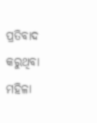ପ୍ରତିବାଦ କରୁଥିବା ମହିଳା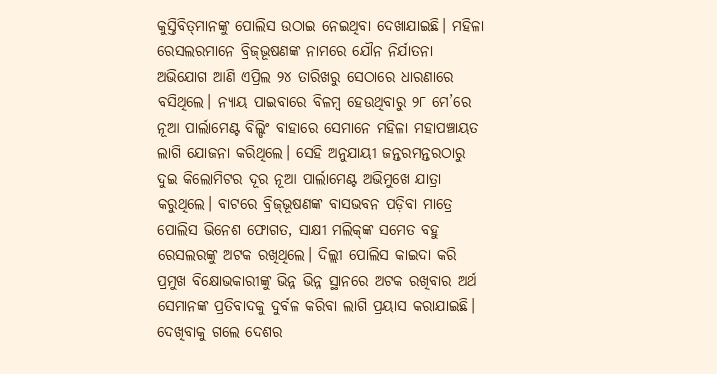କୁସ୍ତିବିତ୍‌ମାନଙ୍କୁ ପୋଲିସ ଉଠାଇ ନେଇଥିବା ଦେଖାଯାଇଛି। ମହିଳା ରେସଲରମାନେ ବ୍ରିଜ୍‌ଭୂଷଣଙ୍କ ନାମରେ ଯୌନ ନିର୍ଯାତନା ଅଭିଯୋଗ ଆଣି ଏପ୍ରିଲ ୨୪ ତାରିଖରୁ ସେଠାରେ ଧାରଣାରେ ବସିଥିଲେ। ନ୍ୟାୟ ପାଇବାରେ ବିଳମ୍ବ ହେଉଥିବାରୁ ୨୮ ମେ’ରେ ନୂଆ ପାର୍ଲାମେଣ୍ଟ ବିଲ୍ଡିଂ ବାହାରେ ସେମାନେ ମହିଳା ମହାପଞ୍ଚାୟତ ଲାଗି ଯୋଜନା କରିଥିଲେ। ସେହି ଅନୁଯାୟୀ ଜନ୍ତରମନ୍ତରଠାରୁ ଦୁଇ କିଲୋମିଟର ଦୂର ନୂଆ ପାର୍ଲାମେଣ୍ଟ ଅଭିମୁଖେ ଯାତ୍ରା କରୁଥିଲେ। ବାଟରେ ବ୍ରିଜ୍‌ଭୂଷଣଙ୍କ ବାସଭବନ ପଡ଼ିବା ମାତ୍ରେ ପୋଲିସ ଭିନେଶ ଫୋଗତ, ସାକ୍ଷୀ ମଲିକ୍‌ଙ୍କ ସମେତ ବହୁ ରେସଲରଙ୍କୁ ଅଟକ ରଖିଥିଲେ। ଦିଲ୍ଲୀ ପୋଲିସ କାଇଦା କରି ପ୍ରମୁଖ ବିକ୍ଷୋଭକାରୀଙ୍କୁ ଭିନ୍ନ ଭିନ୍ନ ସ୍ଥାନରେ ଅଟକ ରଖିବାର ଅର୍ଥ ସେମାନଙ୍କ ପ୍ରତିବାଦକୁ ଦୁର୍ବଳ କରିବା ଲାଗି ପ୍ରୟାସ କରାଯାଇଛି।
ଦେଖିବାକୁ ଗଲେ ଦେଶର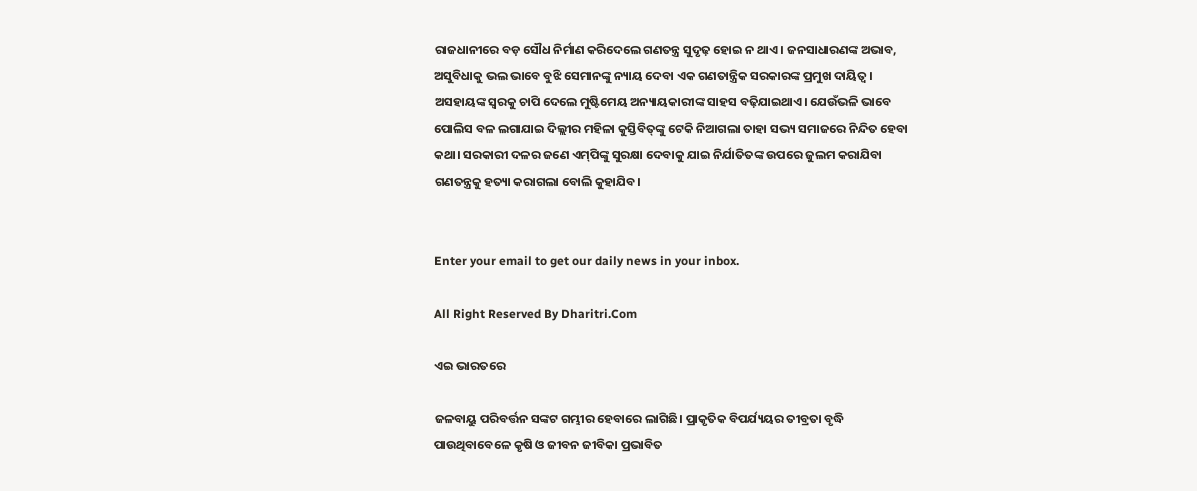ରାଜଧାନୀରେ ବଡ଼ ସୌଧ ନିର୍ମାଣ କରିଦେଲେ ଗଣତନ୍ତ୍ର ସୁଦୃଢ଼ ହୋଇ ନ ଥାଏ। ଜନସାଧାରଣଙ୍କ ଅଭାବ, ଅସୁବିଧାକୁ ଭଲ ଭାବେ ବୁଝି ସେମାନଙ୍କୁ ନ୍ୟାୟ ଦେବା ଏକ ଗଣତାନ୍ତ୍ରିକ ସରକାରଙ୍କ ପ୍ରମୁଖ ଦାୟିତ୍ୱ। ଅସହାୟଙ୍କ ସ୍ବରକୁ ଚାପି ଦେଲେ ମୁଷ୍ଟିମେୟ ଅନ୍ୟାୟକାରୀଙ୍କ ସାହସ ବଢ଼ିଯାଇଥାଏ। ଯେଉଁଭଳି ଭାବେ ପୋଲିସ ବଳ ଲଗାଯାଇ ଦିଲ୍ଲୀର ମହିଳା କୁସ୍ତିବିତ୍‌ଙ୍କୁ ଟେକି ନିଆଗଲା ତାହା ସଭ୍ୟ ସମାଜରେ ନିନ୍ଦିତ ହେବା କଥା। ସରକାରୀ ଦଳର ଜଣେ ଏମ୍‌ପିଙ୍କୁ ସୁରକ୍ଷା ଦେବାକୁ ଯାଇ ନିର୍ଯାତିତଙ୍କ ଉପରେ ଜୁଲମ କରାଯିବା ଗଣତନ୍ତ୍ରକୁ ହତ୍ୟା କରାଗଲା ବୋଲି କୁହାଯିବ।


Enter your email to get our daily news in your inbox.

All Right Reserved By Dharitri.Com

ଏଇ ଭାରତରେ

ଜଳବାୟୁ ପରିବର୍ତ୍ତନ ସଙ୍କଟ ଗମ୍ଭୀର ହେବାରେ ଲାଗିଛି। ପ୍ରାକୃତିକ ବିପର୍ଯ୍ୟୟର ତୀବ୍ରତା ବୃଦ୍ଧି ପାଉଥିବାବେଳେ କୃଷି ଓ ଜୀବନ ଜୀବିକା ପ୍ରଭାବିତ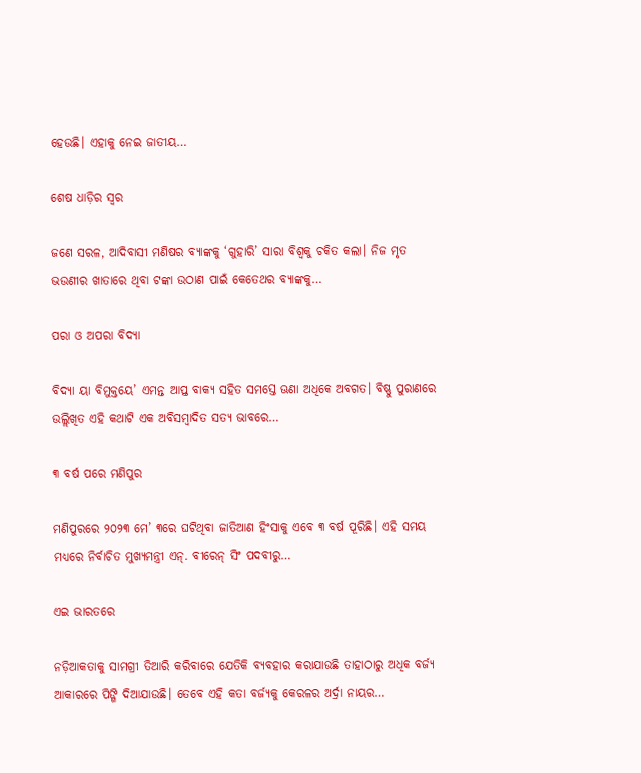ହେଉଛି। ଏହାକୁ ନେଇ ଜାତୀୟ…

ଶେଷ ଧାଡ଼ିର ସ୍ବର

ଜଣେ ସରଳ, ଆଦିବାସୀ ମଣିଷର ବ୍ୟାଙ୍କକୁ ‘ଗୁହାରି’ ସାରା ବିଶ୍ୱକୁ ଚକିତ କଲା। ନିଜ ମୃତ ଭଉଣୀର ଖାତାରେ ଥିବା ଟଙ୍କା ଉଠାଣ ପାଇଁ କେତେଥର ବ୍ୟାଙ୍କକୁ…

ପରା ଓ ଅପରା ବିଦ୍ୟା

ବିଦ୍ୟା ୟା ବିମୁକ୍ତୟେ’ ଏମନ୍ତ ଆପ୍ତ ବାକ୍ୟ ସହିତ ସମସ୍ତେ ଊଣା ଅଧିକେ ଅବଗତ। ବିଷ୍ଣୁ ପୁରାଣରେ ଉଲ୍ଲିଖିତ ଏହି କଥାଟି ଏକ ଅବିସମ୍ବାଦିତ ସତ୍ୟ ଭାବରେ…

୩ ବର୍ଷ ପରେ ମଣିପୁର

ମଣିପୁରରେ ୨୦୨୩ ମେ’ ୩ରେ ଘଟିଥିବା ଜାତିଆଣ ହିଂସାକୁ ଏବେ ୩ ବର୍ଷ ପୂରିଛି। ଏହି ସମୟ ମଧ୍ୟରେ ନିର୍ବାଚିତ ମୁଖ୍ୟମନ୍ତ୍ରୀ ଏନ୍‌. ବୀରେନ୍‌ ସିଂ ପଦବୀରୁ…

ଏଇ ଭାରତରେ

ନଡ଼ିଆକତାକୁ ସାମଗ୍ରୀ ତିଆରି କରିବାରେ ଯେତିକି ବ୍ୟବହାର କରାଯାଉଛି ତାହାଠାରୁ ଅଧିକ ବର୍ଜ୍ୟ ଆକାରରେ ପିଙ୍ଗି ଦିଆଯାଉଛି। ତେବେ ଏହି କତା ବର୍ଜ୍ୟକୁ କେରଳର ଅର୍ଦ୍ରା ନାୟର…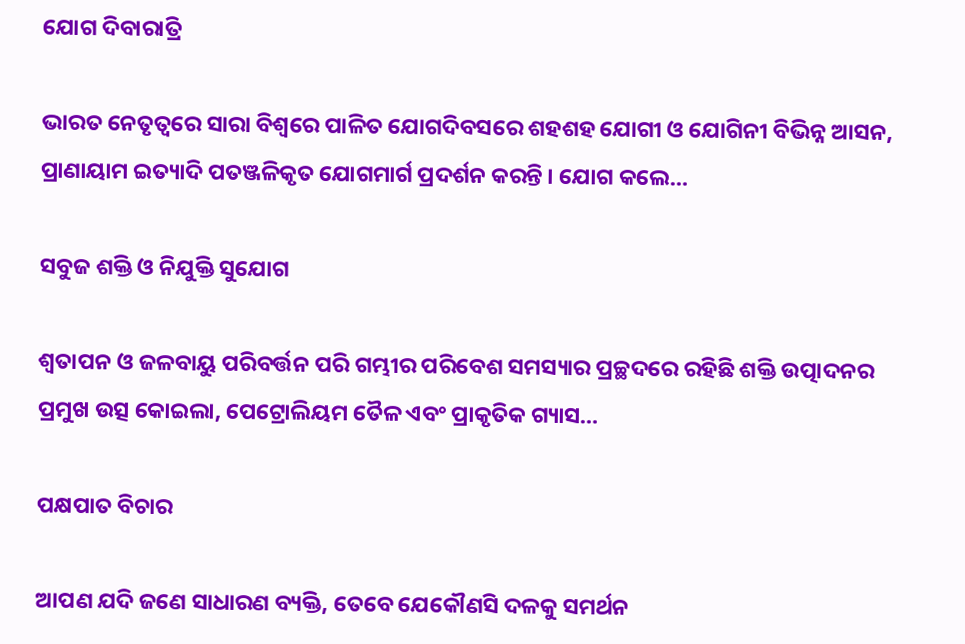ଯୋଗ ଦିବାରାତ୍ରି

ଭାରତ ନେତୃତ୍ୱରେ ସାରା ବିଶ୍ୱରେ ପାଳିତ ଯୋଗଦିବସରେ ଶହଶହ ଯୋଗୀ ଓ ଯୋଗିନୀ ବିଭିନ୍ନ ଆସନ, ପ୍ରାଣାୟାମ ଇତ୍ୟାଦି ପତଞ୍ଜଳିକୃତ ଯୋଗମାର୍ଗ ପ୍ରଦର୍ଶନ କରନ୍ତି । ଯୋଗ କଲେ…

ସବୁଜ ଶକ୍ତି ଓ ନିଯୁକ୍ତି ସୁଯୋଗ

ଶ୍ୱତାପନ ଓ ଜଳବାୟୁ ପରିବର୍ତ୍ତନ ପରି ଗମ୍ଭୀର ପରିବେଶ ସମସ୍ୟାର ପ୍ରଚ୍ଛଦରେ ରହିଛି ଶକ୍ତି ଉତ୍ପାଦନର ପ୍ରମୁଖ ଉତ୍ସ କୋଇଲା, ପେଟ୍ରୋଲିୟମ ତୈଳ ଏବଂ ପ୍ରାକୃତିକ ଗ୍ୟାସ…

ପକ୍ଷପାତ ବିଚାର

ଆପଣ ଯଦି ଜଣେ ସାଧାରଣ ବ୍ୟକ୍ତି, ତେବେ ଯେକୌଣସି ଦଳକୁ ସମର୍ଥନ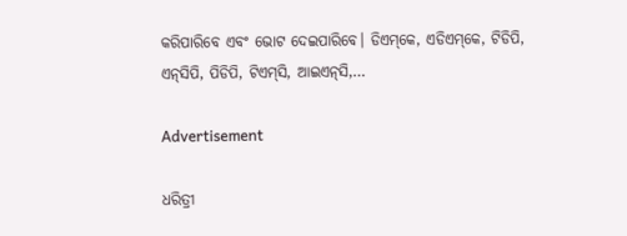କରିପାରିବେ ଏବଂ ଭୋଟ ଦେଇପାରିବେ। ଡିଏମ୍‌କେ, ଏଡିଏମ୍‌କେ, ଟିଡିପି, ଏନ୍‌ସିପି, ପିଡିପି, ଟିଏମ୍‌ସି, ଆଇଏନ୍‌ସି,…

Advertisement

ଧରିତ୍ରୀ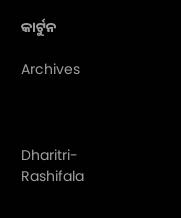କାର୍ଟୁନ

Archives



Dharitri-Rashifala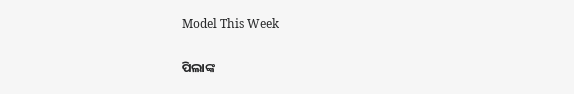Model This Week

ପିଲାଙ୍କ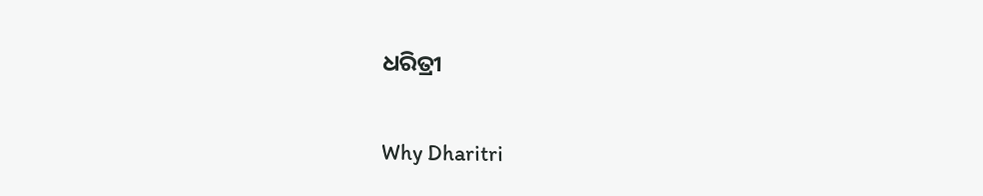ଧରିତ୍ରୀ

Why Dharitri